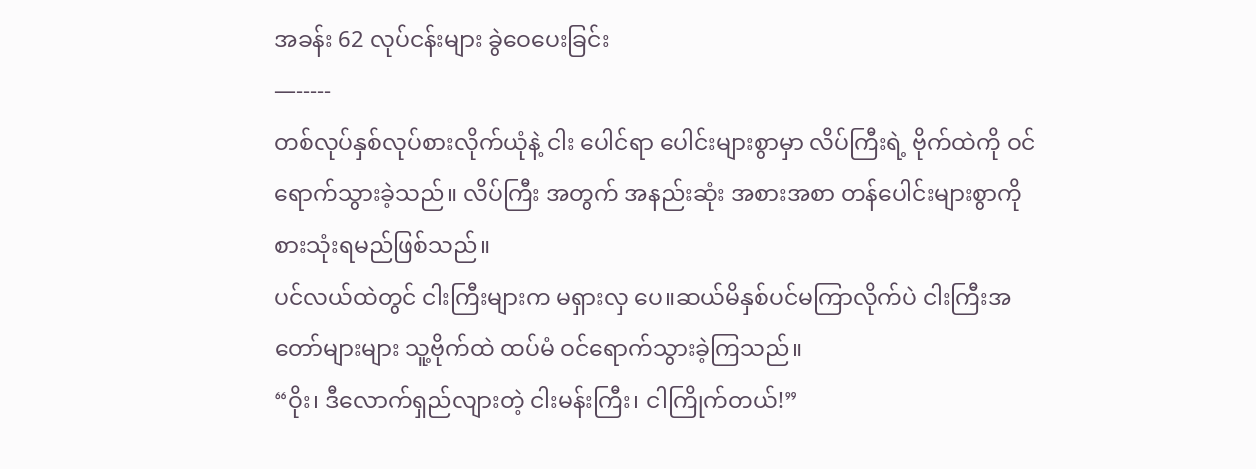အခန်း 62 လုပ်ငန်းများ ခွဲဝေပေးခြင်း
—-----
တစ်လုပ်နှစ်လုပ်စားလိုက်ယုံနဲ့ ငါး ပေါင်ရာ ပေါင်းများစွာမှာ လိပ်ကြီးရဲ့ ဗိုက်ထဲကို ဝင်ရောက်သွားခဲ့သည်။ လိပ်ကြီး အတွက် အနည်းဆုံး အစားအစာ တန်ပေါင်းများစွာကို စားသုံးရမည်ဖြစ်သည်။
ပင်လယ်ထဲတွင် ငါးကြီးများက မရှားလှ ပေ။ဆယ်မိနှစ်ပင်မကြာလိုက်ပဲ ငါးကြီးအတော်များများ သူ့ဗိုက်ထဲ ထပ်မံ ဝင်ရောက်သွားခဲ့ကြသည်။
“ဝိုး၊ ဒီလောက်ရှည်လျားတဲ့ ငါးမန်းကြီး၊ ငါကြိုက်တယ်!”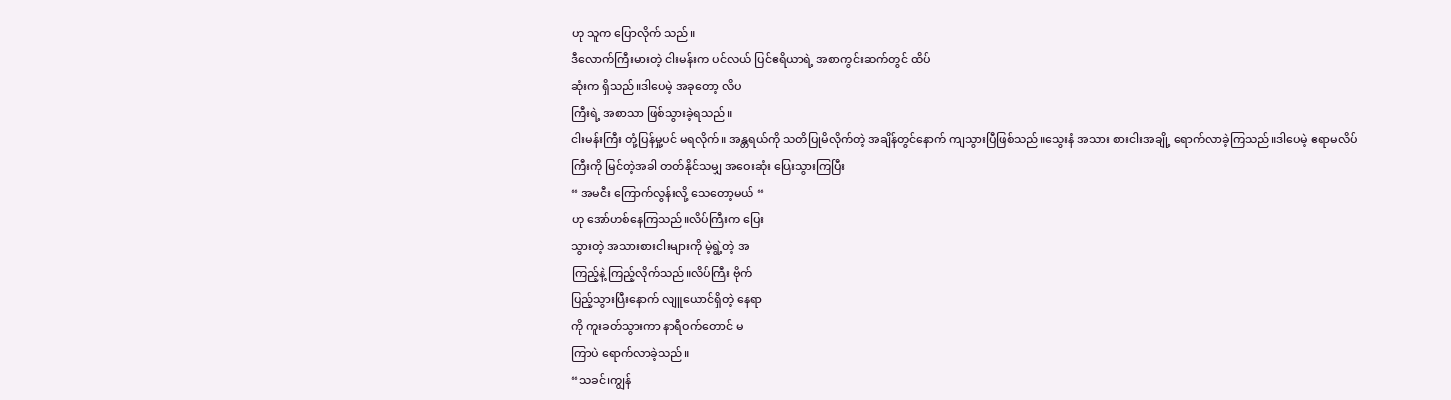ဟု သူက ပြောလိုက် သည်။
ဒီလောက်ကြီးမားတဲ့ ငါးမန်းက ပင်လယ် ပြင်ဧရိယာရဲ့ အစာကွင်းဆက်တွင် ထိပ်
ဆုံးက ရှိသည်။ဒါပေမဲ့ အခုတော့ လိပ
ကြီးရဲ့ အစာသာ ဖြစ်သွားခဲ့ရသည်။
ငါးမန်းကြီး တုံ့ပြန်မှု့ပင် မရလိုက်။ အန္တရယ်ကို သတိပြုမိလိုက်တဲ့ အချိန်တွင်နောက် ကျသွားပြီဖြစ်သည်။သွေးနံ အသား စားငါးအချို့ ရောက်လာခဲ့ကြသည်။ဒါပေမဲ့ ဧရာမလိပ်ကြီးကို မြင်တဲ့အခါ တတ်နိုင်သမျှ အဝေးဆုံး ပြေးသွားကြပြီး
“ အမငီး ကြောက်လွန်းလို့ သေတော့မယ် “
ဟု အော်ဟစ်နေကြသည်။လိပ်ကြီးက ပြေး
သွားတဲ့ အသားစားငါးများကို မဲ့ရွဲ့တဲ့ အ
ကြည့်နဲ့ ကြည့်လိုက်သည်။လိပ်ကြီး ဗိုက်
ပြည့်သွားပြီးနောက် လျူယောင်ရှိတဲ့ နေရာ
ကို ကူးခတ်သွားကာ နာရီဝက်တောင် မ
ကြာပဲ ရောက်လာခဲ့သည်။
“သခင်၊ကျွန်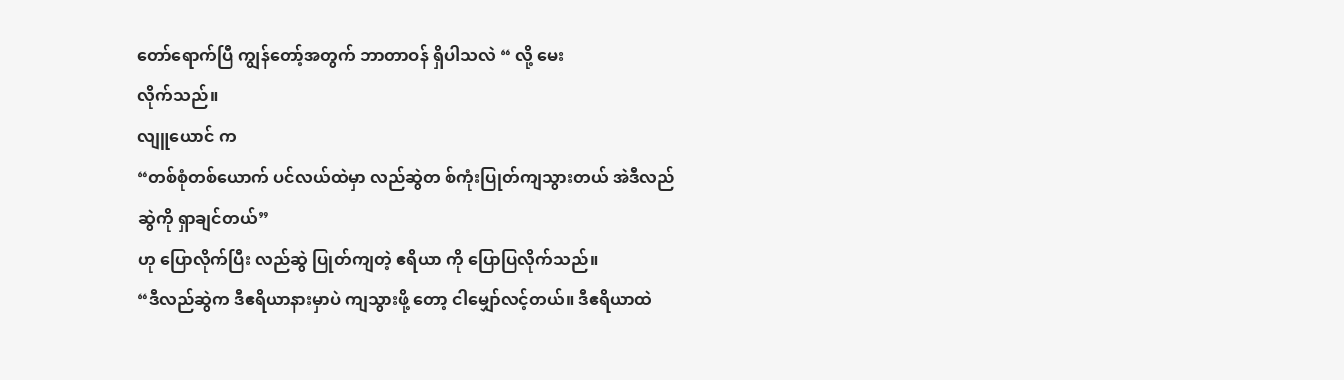တော်ရောက်ပြီ ကျွန်တော့်အတွက် ဘာတာဝန် ရှိပါသလဲ “ လို့ မေး
လိုက်သည်။
လျူယောင် က
“တစ်စုံတစ်ယောက် ပင်လယ်ထဲမှာ လည်ဆွဲတ စ်ကုံးပြုတ်ကျသွားတယ် အဲဒီလည်ဆွဲကို ရှာချင်တယ်”
ဟု ပြောလိုက်ပြီး လည်ဆွဲ ပြုတ်ကျတဲ့ ဧရိယာ ကို ပြောပြလိုက်သည်။
“ဒီလည်ဆွဲက ဒီဧရိယာနားမှာပဲ ကျသွားဖို့ တော့ ငါမျှော်လင့်တယ်။ ဒီဧရိယာထဲ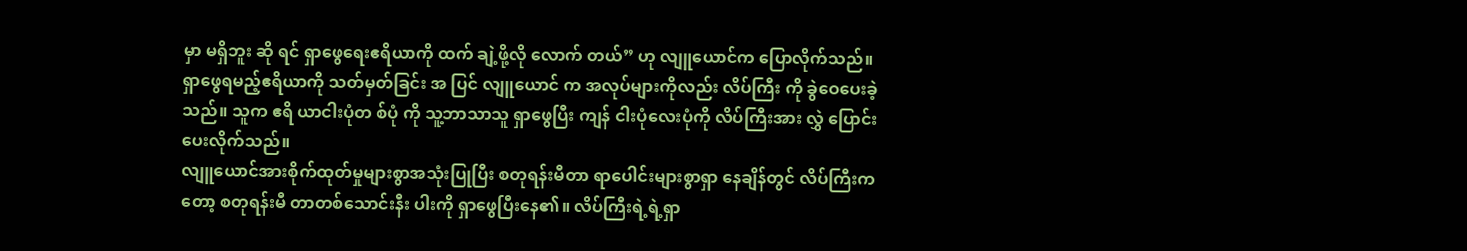မှာ မရှိဘူး ဆို ရင် ရှာဖွေရေးဧရိယာကို ထက် ချဲ့ဖို့လို လောက် တယ်” ဟု လျူယောင်က ပြောလိုက်သည်။
ရှာဖွေရမည့်ဧရိယာကို သတ်မှတ်ခြင်း အ ပြင် လျူယောင် က အလုပ်များကိုလည်း လိပ်ကြီး ကို ခွဲဝေပေးခဲ့သည်။ သူက ဧရိ ယာငါးပုံတ စ်ပုံ ကို သူ့ဘာသာသူ ရှာဖွေပြီး ကျန် ငါးပုံလေးပုံကို လိပ်ကြီးအား လွှဲ ပြောင်းပေးလိုက်သည်။
လျူယောင်အားစိုက်ထုတ်မှုများစွာအသုံးပြုပြီး စတုရန်းမီတာ ရာပေါင်းများစွာရှာ နေချိန်တွင် လိပ်ကြီးကတော့ စတုရန်းမီ တာတစ်သောင်းနီး ပါးကို ရှာဖွေပြီးနေ၏။ လိပ်ကြီးရဲ့ရဲ့ရှာ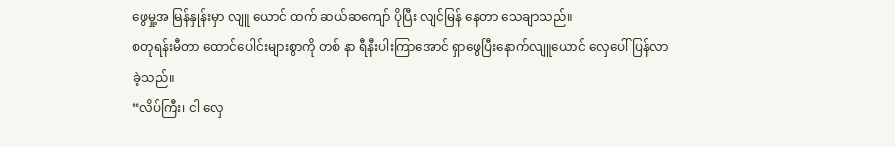ဖွေမှု့အ မြန်နှုန်းမှာ လျူ ယောင် ထက် ဆယ်ဆကျော် ပိုပြီး လျင်မြန် နေတာ သေချာသည်။
စတုရန်းမီတာ ထောင်ပေါင်းများစွာကို တစ် နာ ရီနီးပါးကြာအောင် ရှာဖွေပြီးနောက်လျူယောင် လှေပေါ်ပြန်လာခဲ့သည်။
“လိပ်ကြီး၊ ငါ လှေ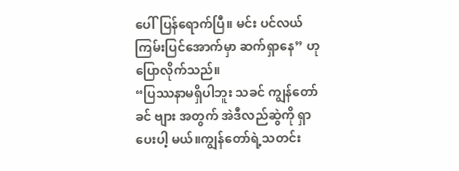ပေါ်ပြန်ရောက်ပြီ။ မင်း ပင်လယ်ကြမ်းပြင်အောက်မှာ ဆက်ရှာနေ” ဟု ပြောလိုက်သည်။
“ပြဿနာမရှိပါဘူး သခင် ကျွန်တော် ခင် ဗျား အတွက် အဲဒီလည်ဆွဲကို ရှာပေးပါ့ မယ်။ကျွန်တော်ရဲ့သတင်း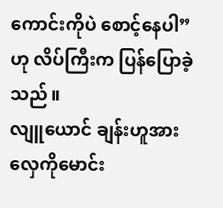ကောင်းကိုပဲ စောင့်နေပါ” ဟု လိပ်ကြီးက ပြန်ပြောခဲ့သည်။
လျူယောင် ချန်းဟူအား လှေကိုမောင်း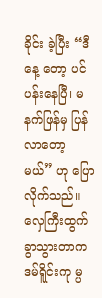ခိုင်း ခဲ့ပြီး “ဒီနေ့ တော့ ပင်ပန်းနေပြီ၊ မနက်ဖြန်မှ ပြန်လာတော့မယ်” ဟု ပြောလိုက်သည်။
လှေကြီးထွက်ခွာသွားတာက ဒမ်ရိူင်းကု မ္ပ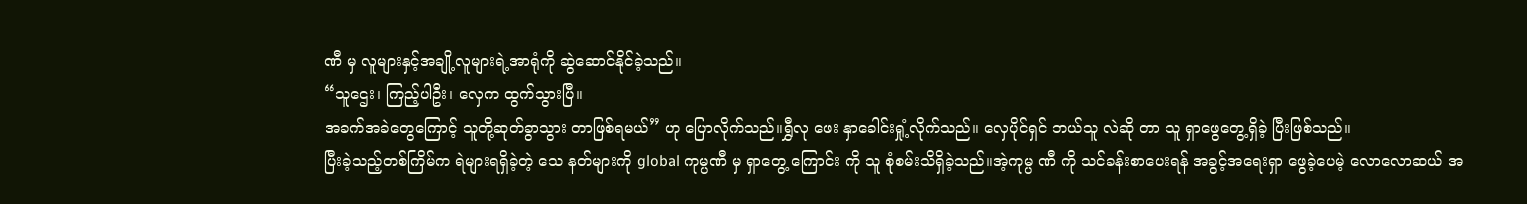ဏီ မှ လူများနှင့်အချို့လူများရဲ့အာရုံကို ဆွဲဆောင်နိုင်ခဲ့သည်။
“သူဌေး၊ ကြည့်ပါဦး၊ လှေက ထွက်သွားပြီ။
အခက်အခဲတွေကြောင့် သူတို့ဆုတ်ခွာသွား တာဖြစ်ရမယ်” ဟု ပြောလိုက်သည်။ရွှီလု ဖေး နှာခေါင်းရှုံ့လိုက်သည်။ လှေပိုင်ရှင် ဘယ်သူ လဲဆို တာ သူ ရှာဖွေတွေ့ရှိခဲ့ ပြီးဖြစ်သည်။
ပြီးခဲ့သည့်တစ်ကြိမ်က ရဲများရရှိခဲ့တဲ့ သေ နတ်များကို global ကုမ္ပဏီ မှ ရှာတွေ့ ကြောင်း ကို သူ စုံစမ်းသိရှိခဲ့သည်။အဲ့ကုမ္ပ ဏီ ကို သင်ခန်းစာပေးရန် အခွင့်အရေးရှာ ဖွေခဲ့ပေမဲ့ လောလောဆယ် အ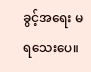ခွင့်အရေး မ ရသေးပေ။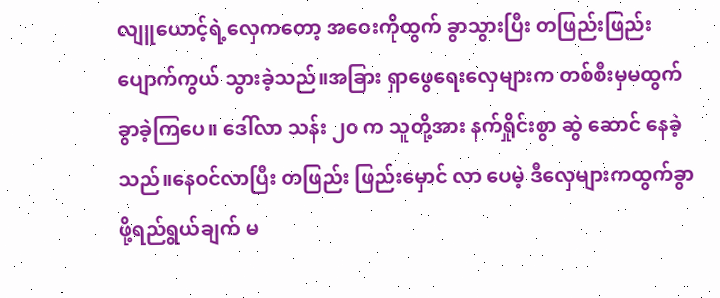လျူယောင့်ရဲ့လှေကတော့ အဝေးကိုထွက် ခွာသွားပြီး တဖြည်းဖြည်းပျောက်ကွယ် သွားခဲ့သည်။အခြား ရှာဖွေရေးလှေများက တစ်စီးမှမထွက်ခွာခဲ့ကြပေ။ ဒေါ်လာ သန်း ၂၀ က သူတို့အား နက်ရှိုင်းစွာ ဆွဲ ဆောင် နေခဲ့ သည်။နေဝင်လာပြီး တဖြည်း ဖြည်းမှောင် လာ ပေမဲ့ ဒီလှေများကထွက်ခွာ ဖို့ရည်ရွယ်ချက် မ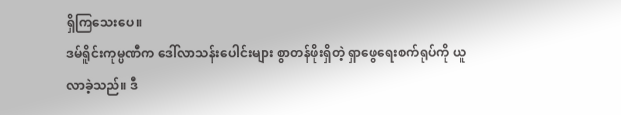ရှိကြသေးပေ။
ဒမ်ရိူင်းကုမ္ပဏီက ဒေါ်လာသန်းပေါင်းများ စွာတန်ဖိုးရှိတဲ့ ရှာဖွေရေးစက်ရုပ်ကို ယူ လာခဲ့သည်။ ဒီ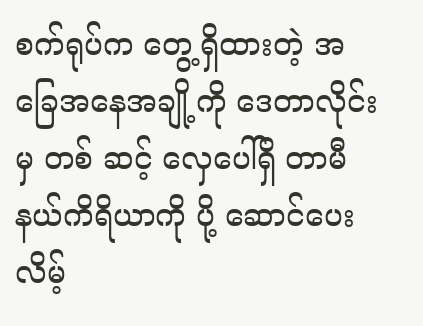စက်ရုပ်က တွေ့ရှိထားတဲ့ အခြေအနေအချို့ကို ဒေတာလိုင်းမှ တစ် ဆင့် လှေပေါ်ရှိ တာမီနယ်ကိရိယာကို ပို့ ဆောင်ပေးလိမ့်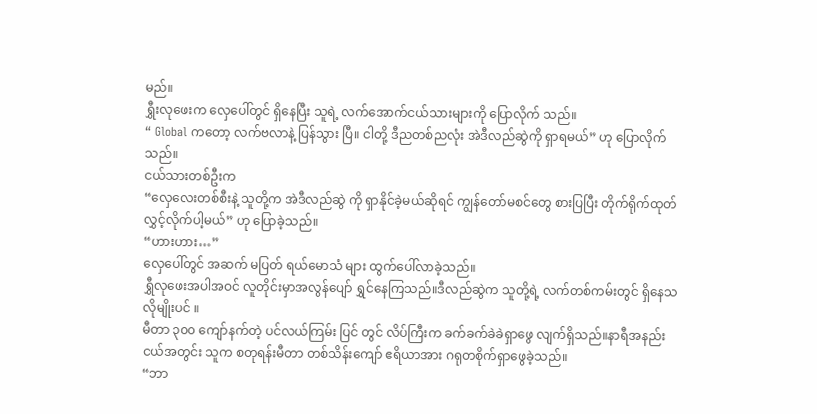မည်။
ရွှီးလုဖေးက လှေပေါ်တွင် ရှိနေပြီး သူရဲ့ လက်အောက်ငယ်သားများကို ပြောလိုက် သည်။
“ Global ကတော့ လက်ဗလာနဲ့ ပြန်သွား ပြီ။ ငါတို့ ဒီညတစ်ညလုံး အဲဒီလည်ဆွဲကို ရှာရမယ်” ဟု ပြောလိုက်သည်။
ငယ်သားတစ်ဦးက
“လှေလေးတစ်စီးနဲ့ သူတို့က အဲဒီလည်ဆွဲ ကို ရှာနိုင်ခဲ့မယ်ဆိုရင် ကျွန်တော်မစင်တွေ စားပြပြီး တိုက်ရိုက်ထုတ်လွှင့်လိုက်ပါ့မယ်” ဟု ပြောခဲ့သည်။
“ဟားဟား…”
လှေပေါ်တွင် အဆက် မပြတ် ရယ်မောသံ များ ထွက်ပေါ်လာခဲ့သည်။
ရွှီလုဖေးအပါအဝင် လူတိုင်းမှာအလွန်ပျော် ရွှင်နေကြသည်။ဒီလည်ဆွဲက သူတို့ရဲ့ လက်တစ်ကမ်းတွင် ရှိနေသလိုမျိုးပင် ။
မီတာ ၃၀၀ ကျော်နက်တဲ့ ပင်လယ်ကြမ်း ပြင် တွင် လိပ်ကြီးက ခက်ခက်ခဲခဲရှာဖွေ လျက်ရှိသည်။နာရီအနည်းငယ်အတွင်း သူက စတုရန်းမီတာ တစ်သိန်းကျော် ဧရိယာအား ဂရုတစိုက်ရှာဖွေခဲ့သည်။
“ဘာ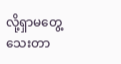လို့ရှာမတွေ့သေးတာ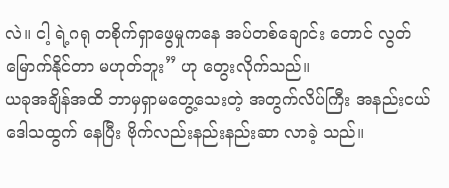လဲ။ ငါ့ ရဲ့ဂရု တစိုက်ရှာဖွေမှုကနေ အပ်တစ်ချောင်း တောင် လွတ်မြောက်နိုင်တာ မဟုတ်ဘူး” ဟု တွေးလိုက်သည်။
ယခုအချိန်အထိ ဘာမှရှာမတွေ့သေးတဲ့ အတွက်လိပ်ကြီး အနည်းငယ်ဒေါသထွက် နေပြီး ဗိုက်လည်းနည်းနည်းဆာ လာခဲ့ သည်။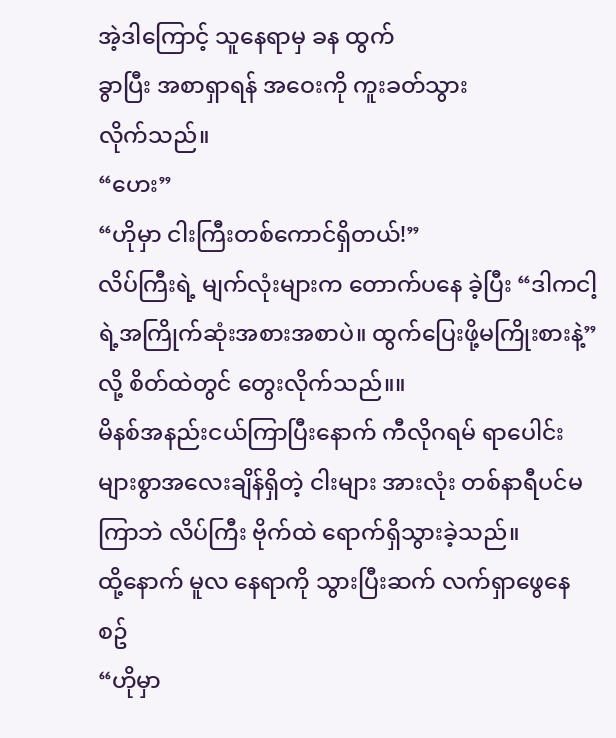အဲ့ဒါကြောင့် သူနေရာမှ ခန ထွက်
ခွာပြီး အစာရှာရန် အဝေးကို ကူးခတ်သွား
လိုက်သည်။
“ဟေး”
“ဟိုမှာ ငါးကြီးတစ်ကောင်ရှိတယ်!”
လိပ်ကြီးရဲ့ မျက်လုံးများက တောက်ပနေ ခဲ့ပြီး “ဒါကငါ့ရဲ့အကြိုက်ဆုံးအစားအစာပဲ။ ထွက်ပြေးဖို့မကြိုးစားနဲ့” လို့ စိတ်ထဲတွင် တွေးလိုက်သည်။။
မိနစ်အနည်းငယ်ကြာပြီးနောက် ကီလိုဂရမ် ရာပေါင်းများစွာအလေးချိန်ရှိတဲ့ ငါးများ အားလုံး တစ်နာရီပင်မကြာဘဲ လိပ်ကြီး ဗိုက်ထဲ ရောက်ရှိသွားခဲ့သည်။
ထို့နောက် မူလ နေရာကို သွားပြီးဆက် လက်ရှာဖွေနေစဥ်
“ဟိုမှာ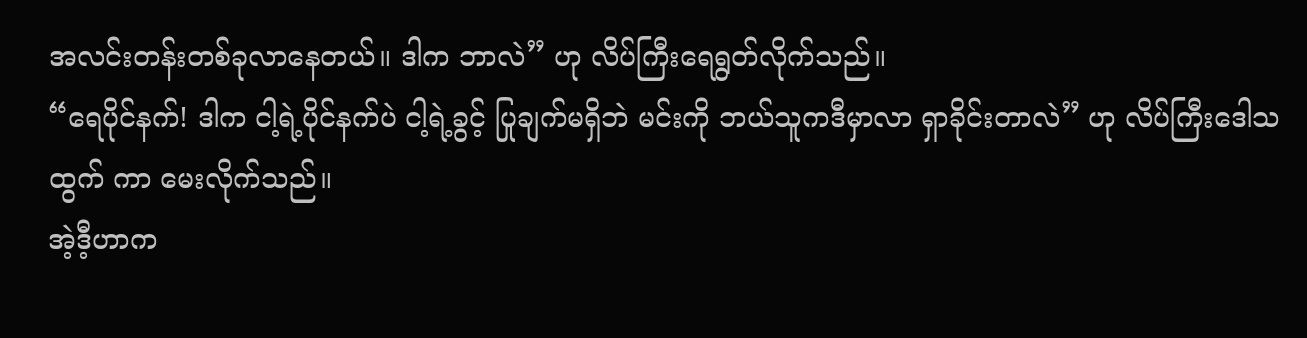အလင်းတန်းတစ်ခုလာနေတယ်။ ဒါက ဘာလဲ” ဟု လိပ်ကြီးရေရွတ်လိုက်သည်။
“ရေပိုင်နက်! ဒါက ငါ့ရဲ့ပိုင်နက်ပဲ ငါ့ရဲ့ခွင့် ပြုချက်မရှိဘဲ မင်းကို ဘယ်သူကဒီမှာလာ ရှာခိုင်းတာလဲ” ဟု လိပ်ကြီးဒေါသထွက် ကာ မေးလိုက်သည်။
အဲ့ဒီ့ဟာက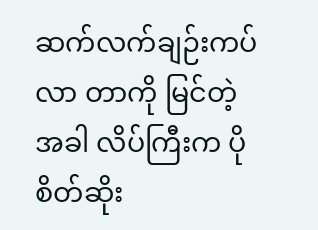ဆက်လက်ချဉ်းကပ်လာ တာကို မြင်တဲ့အခါ လိပ်ကြီးက ပိုစိတ်ဆိုး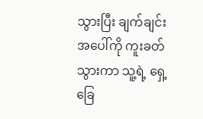သွားပြီး ချက်ချင်းအပေါ်ကို ကူးခတ်သွားကာ သူ့ရဲ့ ရှေ့ခြေ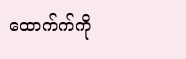ထောက်က်ကို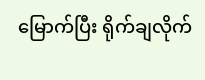မြောက်ပြီး ရိုက်ချလိုက်